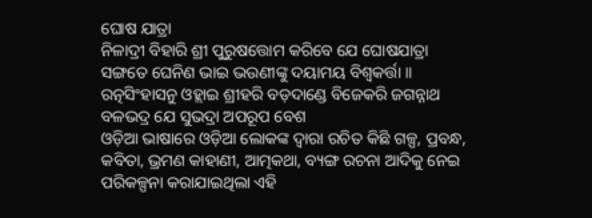ଘୋଷ ଯାତ୍ରା
ନିଳାଦ୍ରୀ ବିହାରି ଶ୍ରୀ ପୁରୁଷତ୍ତୋମ କରିବେ ଯେ ଘୋଷଯାତ୍ରା ସଙ୍ଗତେ ଘେନିଣ ଭାଇ ଭଉଣୀଙ୍କୁ ଦୟାମୟ ବିଶ୍ୱକର୍ତ୍ତା ॥ ରତ୍ନସିଂହାସନୁ ଓହ୍ଲାଇ ଶ୍ରୀହରି ବଡ଼ଦାଣ୍ଡେ ବିଜେକରି ଜଗନ୍ନାଥ ବଳଭଦ୍ର ଯେ ସୁଭଦ୍ରା ଅପରୂପ ବେଶ
ଓଡ଼ିଆ ଭାଷାରେ ଓଡ଼ିଆ ଲୋକଙ୍କ ଦ୍ୱାରା ରଚିତ କିଛି ଗଳ୍ପ, ପ୍ରବନ୍ଧ, କବିତା, ଭ୍ରମଣ କାହାଣୀ, ଆତ୍ମକଥା, ବ୍ୟଙ୍ଗ ରଚନା ଆଦିକୁ ନେଇ ପରିକଳ୍ପନା କରାଯାଇଥିଲା ଏହି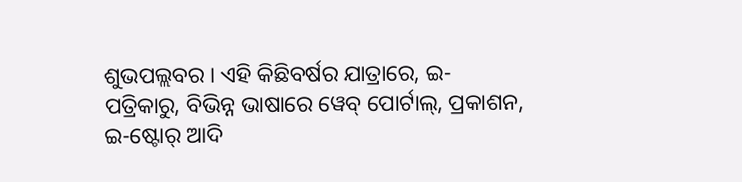ଶୁଭପଲ୍ଲବର । ଏହି କିଛିବର୍ଷର ଯାତ୍ରାରେ, ଇ-ପତ୍ରିକାରୁ, ବିଭିନ୍ନ ଭାଷାରେ ୱେବ୍ ପୋର୍ଟାଲ୍, ପ୍ରକାଶନ, ଇ-ଷ୍ଟୋର୍ ଆଦି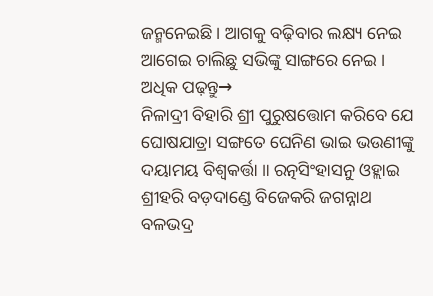ଜନ୍ମନେଇଛି । ଆଗକୁ ବଢ଼ିବାର ଲକ୍ଷ୍ୟ ନେଇ ଆଗେଇ ଚାଲିଛୁ ସଭିଙ୍କୁ ସାଙ୍ଗରେ ନେଇ ।
ଅଧିକ ପଢ଼ନ୍ତୁ→
ନିଳାଦ୍ରୀ ବିହାରି ଶ୍ରୀ ପୁରୁଷତ୍ତୋମ କରିବେ ଯେ ଘୋଷଯାତ୍ରା ସଙ୍ଗତେ ଘେନିଣ ଭାଇ ଭଉଣୀଙ୍କୁ ଦୟାମୟ ବିଶ୍ୱକର୍ତ୍ତା ॥ ରତ୍ନସିଂହାସନୁ ଓହ୍ଲାଇ ଶ୍ରୀହରି ବଡ଼ଦାଣ୍ଡେ ବିଜେକରି ଜଗନ୍ନାଥ ବଳଭଦ୍ର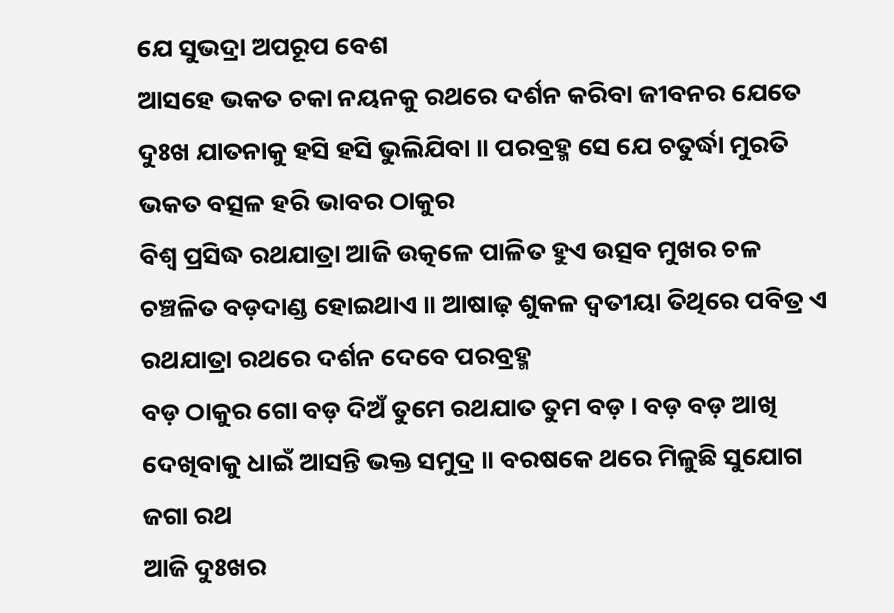ଯେ ସୁଭଦ୍ରା ଅପରୂପ ବେଶ
ଆସହେ ଭକତ ଚକା ନୟନକୁ ରଥରେ ଦର୍ଶନ କରିବା ଜୀବନର ଯେତେ ଦୁଃଖ ଯାତନାକୁ ହସି ହସି ଭୁଲିଯିବା ॥ ପରବ୍ରହ୍ମ ସେ ଯେ ଚତୁର୍ଦ୍ଧା ମୁରତି ଭକତ ବତ୍ସଳ ହରି ଭାବର ଠାକୁର
ବିଶ୍ୱ ପ୍ରସିଦ୍ଧ ରଥଯାତ୍ରା ଆଜି ଉତ୍କଳେ ପାଳିତ ହୁଏ ଉତ୍ସବ ମୁଖର ଚଳ ଚଞ୍ଚଳିତ ବଡ଼ଦାଣ୍ଡ ହୋଇଥାଏ ॥ ଆଷାଢ଼ ଶୁକଳ ଦ୍ୱତୀୟା ତିଥିରେ ପବିତ୍ର ଏ ରଥଯାତ୍ରା ରଥରେ ଦର୍ଶନ ଦେବେ ପରବ୍ରହ୍ମ
ବଡ଼ ଠାକୁର ଗୋ ବଡ଼ ଦିଅଁ ତୁମେ ରଥଯାତ ତୁମ ବଡ଼ । ବଡ଼ ବଡ଼ ଆଖି ଦେଖିବାକୁ ଧାଇଁ ଆସନ୍ତି ଭକ୍ତ ସମୁଦ୍ର ॥ ବରଷକେ ଥରେ ମିଳୁଛି ସୁଯୋଗ ଜଗା ରଥ
ଆଜି ଦୁଃଖର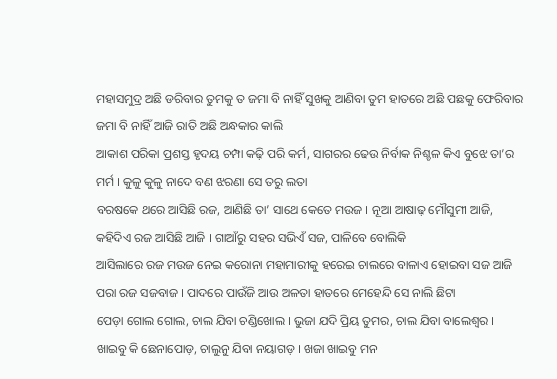ମହାସମୁଦ୍ର ଅଛି ଡରିବାର ତୁମକୁ ତ ଜମା ବି ନାହିଁ ସୁଖକୁ ଆଣିବା ତୁମ ହାତରେ ଅଛି ପଛକୁ ଫେରିବାର ଜମା ବି ନାହିଁ ଆଜି ରାତି ଅଛି ଅନ୍ଧକାର କାଲି
ଆକାଶ ପରିକା ପ୍ରଶସ୍ତ ହୃଦୟ ଚମ୍ପା କଢ଼ି ପରି କର୍ମ, ସାଗରର ଢେଉ ନିର୍ବାକ ନିଶ୍ଚଳ କିଏ ବୁଝେ ତା’ର ମର୍ମ । କୁଳୁ କୁଳୁ ନାଦେ ବଣ ଝରଣା ସେ ତରୁ ଲତା
ବରଷକେ ଥରେ ଆସିଛି ରଜ, ଆଣିଛି ତା’ ସାଥେ କେତେ ମଉଜ । ନୂଆ ଆଷାଢ଼ ମୌସୁମୀ ଆଜି, କହିଦିଏ ରଜ ଆସିଛି ଆଜି । ଗାଆଁରୁ ସହର ସଭିଏଁ ସଜ, ପାଳିବେ ବୋଲିକି
ଆସିଲାରେ ରଜ ମଉଜ ନେଇ କରୋନା ମହାମାରୀକୁ ହରେଇ ଚାଲରେ ବାଳାଏ ହୋଇବା ସଜ ଆଜି ପରା ରଜ ସଜବାଜ । ପାଦରେ ପାଉଁଜି ଆଉ ଅଳତା ହାତରେ ମେହେନ୍ଦି ସେ ନାଲି ଛିଟା
ପେଡ଼ା ଗୋଲ ଗୋଲ, ଚାଲ ଯିବା ଚଣ୍ଡିଖୋଲ । ଭୁଜା ଯଦି ପ୍ରିୟ ତୁମର, ଚାଲ ଯିବା ବାଲେଶ୍ଵର । ଖାଇବୁ କି ଛେନାପୋଡ଼, ଚାଲୁନୁ ଯିବା ନୟାଗଡ଼ । ଖଜା ଖାଇବୁ ମନ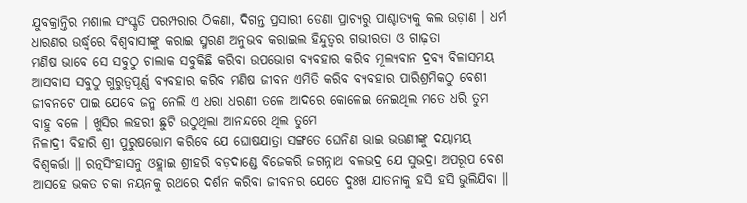ଯୁବକ୍ରାନ୍ତିର ମଶାଲ ସଂସ୍କୃତି ପରମ୍ପରାର ଠିକଣା, ଦିଗନ୍ତ ପ୍ରସାରୀ ଡେଣା ପ୍ରାଚ୍ୟରୁ ପାଶ୍ଚାତ୍ୟକୁ କଲ ଉଡ଼ାଣ । ଧର୍ମ ଧାରଣର ଉର୍ଦ୍ଧ୍ୱରେ ବିଶ୍ଵବାସୀଙ୍କୁ କରାଇ ସ୍ମରଣ ଅନୁଭବ କରାଇଲ ହିନ୍ଦୁତ୍ଵର ଗଭୀରତା ଓ ଗାଢ଼ତା
ମଣିଷ ଭାବେ ସେ ସବୁଠୁ ଚାଲାକ ସବୁକିଛି କରିବା ଉପଭୋଗ ବ୍ୟବହାର କରିବ ମୂଲ୍ୟବାନ ଦ୍ରବ୍ୟ ବିଳାସମୟ ଆସବାସ ସବୁଠୁ ଗୁରୁତ୍ଵପୂର୍ଣ୍ଣ ବ୍ୟବହାର କରିବ ମଣିଷ ଜୀବନ ଏମିତି କରିବ ବ୍ୟବହାର ପାରିଶ୍ରମିକଠୁ ବେଶୀ
ଜୀବନଟେ ପାଇ ଯେବେ ଜନ୍ମ ନେଲି ଏ ଧରା ଧରଣୀ ତଳେ ଆଦରେ କୋଳେଇ ନେଇଥିଲ ମତେ ଧରି ତୁମ ବାହୁ ବଳେ । ଖୁସିର ଲହରୀ ଛୁଟି ଉଠୁଥିଲା ଆନନ୍ଦରେ ଥିଲ ତୁମେ
ନିଳାଦ୍ରୀ ବିହାରି ଶ୍ରୀ ପୁରୁଷତ୍ତୋମ କରିବେ ଯେ ଘୋଷଯାତ୍ରା ସଙ୍ଗତେ ଘେନିଣ ଭାଇ ଭଉଣୀଙ୍କୁ ଦୟାମୟ ବିଶ୍ୱକର୍ତ୍ତା ॥ ରତ୍ନସିଂହାସନୁ ଓହ୍ଲାଇ ଶ୍ରୀହରି ବଡ଼ଦାଣ୍ଡେ ବିଜେକରି ଜଗନ୍ନାଥ ବଳଭଦ୍ର ଯେ ସୁଭଦ୍ରା ଅପରୂପ ବେଶ
ଆସହେ ଭକତ ଚକା ନୟନକୁ ରଥରେ ଦର୍ଶନ କରିବା ଜୀବନର ଯେତେ ଦୁଃଖ ଯାତନାକୁ ହସି ହସି ଭୁଲିଯିବା ॥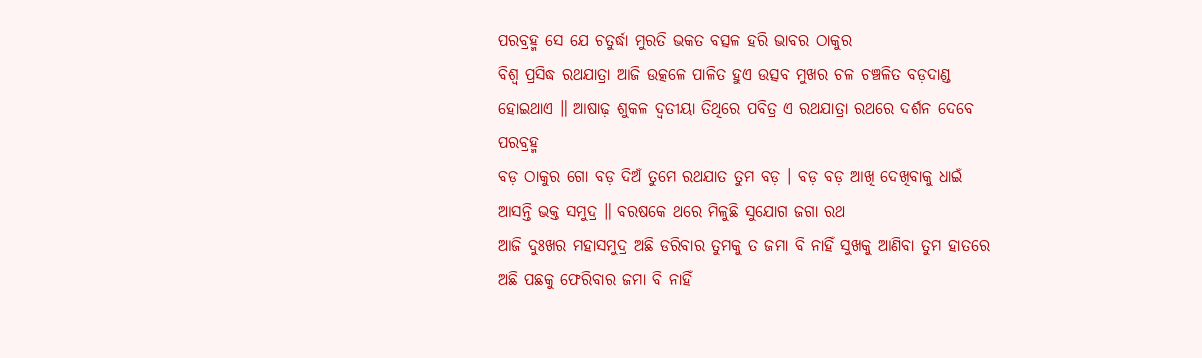ପରବ୍ରହ୍ମ ସେ ଯେ ଚତୁର୍ଦ୍ଧା ମୁରତି ଭକତ ବତ୍ସଳ ହରି ଭାବର ଠାକୁର
ବିଶ୍ୱ ପ୍ରସିଦ୍ଧ ରଥଯାତ୍ରା ଆଜି ଉତ୍କଳେ ପାଳିତ ହୁଏ ଉତ୍ସବ ମୁଖର ଚଳ ଚଞ୍ଚଳିତ ବଡ଼ଦାଣ୍ଡ ହୋଇଥାଏ ॥ ଆଷାଢ଼ ଶୁକଳ ଦ୍ୱତୀୟା ତିଥିରେ ପବିତ୍ର ଏ ରଥଯାତ୍ରା ରଥରେ ଦର୍ଶନ ଦେବେ ପରବ୍ରହ୍ମ
ବଡ଼ ଠାକୁର ଗୋ ବଡ଼ ଦିଅଁ ତୁମେ ରଥଯାତ ତୁମ ବଡ଼ । ବଡ଼ ବଡ଼ ଆଖି ଦେଖିବାକୁ ଧାଇଁ ଆସନ୍ତି ଭକ୍ତ ସମୁଦ୍ର ॥ ବରଷକେ ଥରେ ମିଳୁଛି ସୁଯୋଗ ଜଗା ରଥ
ଆଜି ଦୁଃଖର ମହାସମୁଦ୍ର ଅଛି ଡରିବାର ତୁମକୁ ତ ଜମା ବି ନାହିଁ ସୁଖକୁ ଆଣିବା ତୁମ ହାତରେ ଅଛି ପଛକୁ ଫେରିବାର ଜମା ବି ନାହିଁ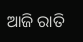ଆଜି ରାତି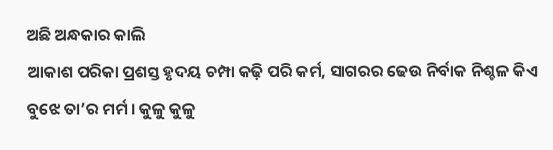ଅଛି ଅନ୍ଧକାର କାଲି
ଆକାଶ ପରିକା ପ୍ରଶସ୍ତ ହୃଦୟ ଚମ୍ପା କଢ଼ି ପରି କର୍ମ, ସାଗରର ଢେଉ ନିର୍ବାକ ନିଶ୍ଚଳ କିଏ ବୁଝେ ତା’ର ମର୍ମ । କୁଳୁ କୁଳୁ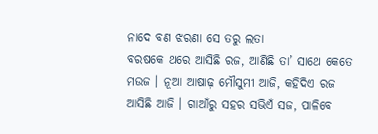ନାଦେ ବଣ ଝରଣା ସେ ତରୁ ଲତା
ବରଷକେ ଥରେ ଆସିଛି ରଜ, ଆଣିଛି ତା’ ସାଥେ କେତେ ମଉଜ । ନୂଆ ଆଷାଢ଼ ମୌସୁମୀ ଆଜି, କହିଦିଏ ରଜ ଆସିଛି ଆଜି । ଗାଆଁରୁ ସହର ସଭିଏଁ ସଜ, ପାଳିବେ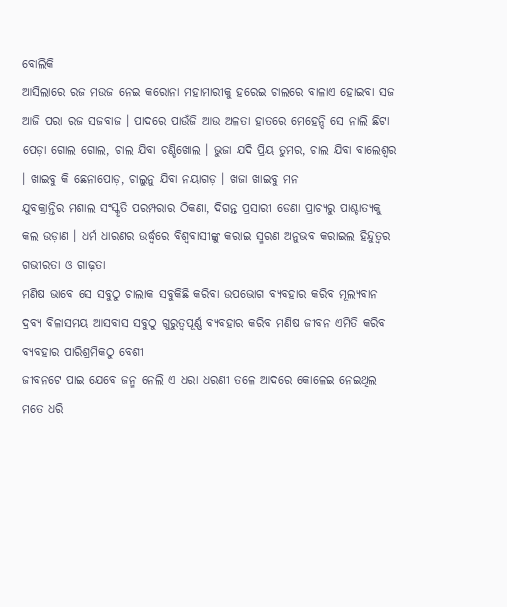ବୋଲିକି
ଆସିଲାରେ ରଜ ମଉଜ ନେଇ କରୋନା ମହାମାରୀକୁ ହରେଇ ଚାଲରେ ବାଳାଏ ହୋଇବା ସଜ ଆଜି ପରା ରଜ ସଜବାଜ । ପାଦରେ ପାଉଁଜି ଆଉ ଅଳତା ହାତରେ ମେହେନ୍ଦି ସେ ନାଲି ଛିଟା
ପେଡ଼ା ଗୋଲ ଗୋଲ, ଚାଲ ଯିବା ଚଣ୍ଡିଖୋଲ । ଭୁଜା ଯଦି ପ୍ରିୟ ତୁମର, ଚାଲ ଯିବା ବାଲେଶ୍ଵର । ଖାଇବୁ କି ଛେନାପୋଡ଼, ଚାଲୁନୁ ଯିବା ନୟାଗଡ଼ । ଖଜା ଖାଇବୁ ମନ
ଯୁବକ୍ରାନ୍ତିର ମଶାଲ ସଂସ୍କୃତି ପରମ୍ପରାର ଠିକଣା, ଦିଗନ୍ତ ପ୍ରସାରୀ ଡେଣା ପ୍ରାଚ୍ୟରୁ ପାଶ୍ଚାତ୍ୟକୁ କଲ ଉଡ଼ାଣ । ଧର୍ମ ଧାରଣର ଉର୍ଦ୍ଧ୍ୱରେ ବିଶ୍ଵବାସୀଙ୍କୁ କରାଇ ସ୍ମରଣ ଅନୁଭବ କରାଇଲ ହିନ୍ଦୁତ୍ଵର ଗଭୀରତା ଓ ଗାଢ଼ତା
ମଣିଷ ଭାବେ ସେ ସବୁଠୁ ଚାଲାକ ସବୁକିଛି କରିବା ଉପଭୋଗ ବ୍ୟବହାର କରିବ ମୂଲ୍ୟବାନ ଦ୍ରବ୍ୟ ବିଳାସମୟ ଆସବାସ ସବୁଠୁ ଗୁରୁତ୍ଵପୂର୍ଣ୍ଣ ବ୍ୟବହାର କରିବ ମଣିଷ ଜୀବନ ଏମିତି କରିବ ବ୍ୟବହାର ପାରିଶ୍ରମିକଠୁ ବେଶୀ
ଜୀବନଟେ ପାଇ ଯେବେ ଜନ୍ମ ନେଲି ଏ ଧରା ଧରଣୀ ତଳେ ଆଦରେ କୋଳେଇ ନେଇଥିଲ ମତେ ଧରି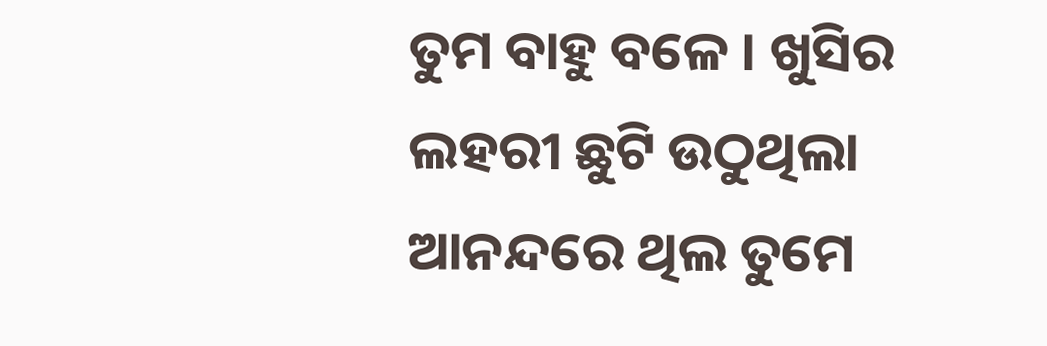ତୁମ ବାହୁ ବଳେ । ଖୁସିର ଲହରୀ ଛୁଟି ଉଠୁଥିଲା ଆନନ୍ଦରେ ଥିଲ ତୁମେ